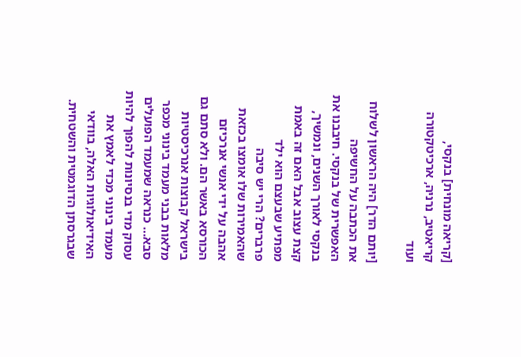[קריאה מונחית] בנקסי, קריאטיב, נרניה, ארכיטקטורה ועוד

[יותם הדר] היה הראשון לשלוח את הכתבה על החשיפה האפשרית של בנקסי. חיבבנו את בנקסי לאורך השנים, ונמשיך, קצת עצוב אבל האם זה באמת מפתיע שבעצם הוא ילד פרברים? הרי יש סיבה שהאמירות שלו אומצו בכזאת אהבה על ידי אנשי אנרכיזם הכורסא באשר הם. ולא סתם גם בישראל קבוצות אנרכיסטיות מלאות בבני מעמד בינוני מכפר סבא… כנראה שמעמד הפועלים עסוק מדי בנסיונות להפוך להיות מעמד בינוני מכדי לאמץ את האידיאולוגיות האלה, בוודאי שבגרסתן הדוגמטית והשטחית.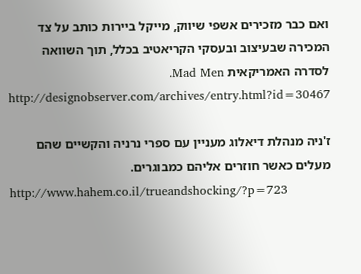ואם כבר מזכירים אשפי שיווק, מייקל ביירות כותב על צד המכירה שבעיצוב ובעסקי הקריאטיב בכלל, תוך השוואה לסדרה האמריקאית Mad Men.
http://designobserver.com/archives/entry.html?id=30467

ז'ניה מנהלת דיאלוג מעניין עם ספרי נרניה והקשיים שהם מעלים כאשר חוזרים אליהם כמבוגרים.
http://www.hahem.co.il/trueandshocking/?p=723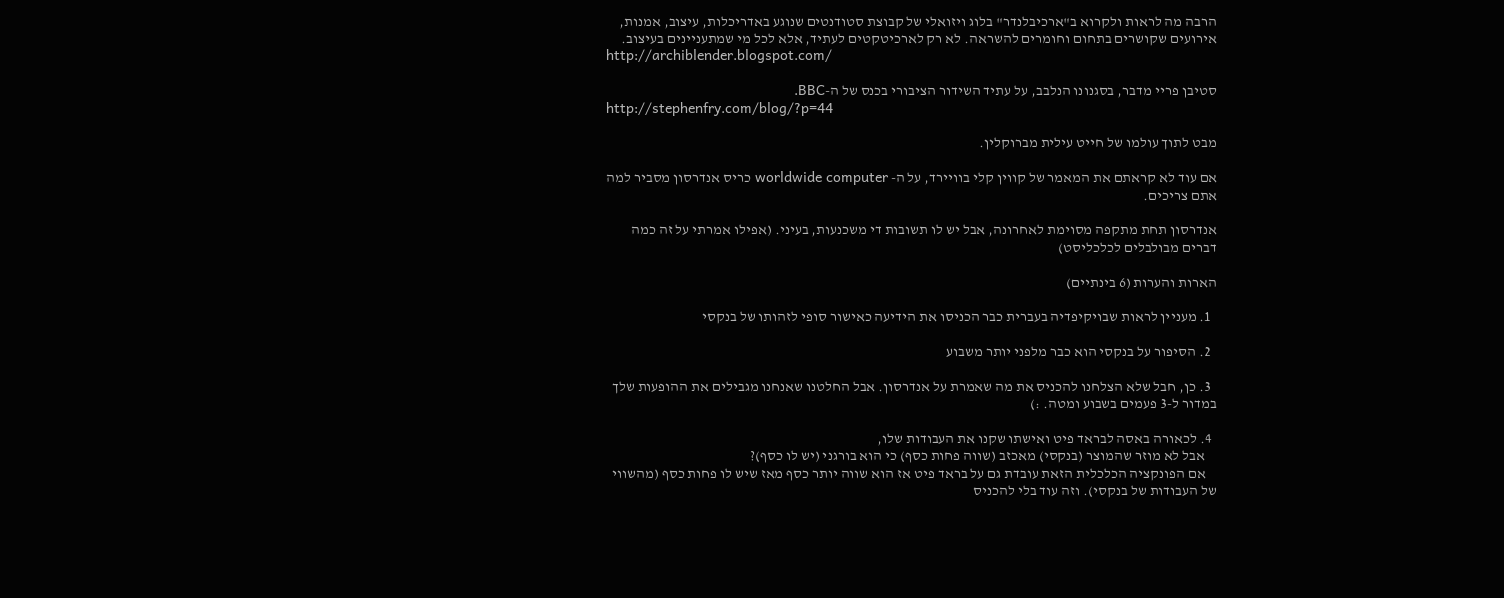הרבה מה לראות ולקרוא ב"ארכיבלנדר" בלוג ויזואלי של קבוצת סטודנטים שנוגע באדריכלות, עיצוב, אמנות, אירועים שקושרים בתחום וחומרים להשראה. לא רק לארכיטקטים לעתיד, אלא לכל מי שמתעניינים בעיצוב.
http://archiblender.blogspot.com/

סטיבן פריי מדבר, בסגנונו הנלבב, על עתיד השידור הציבורי בכנס של ה-BBC.
http://stephenfry.com/blog/?p=44

מבט לתוך עולמו של חייט עילית מברוקלין.

אם עוד לא קראתם את המאמר של קווין קלי בוויירד, על ה- worldwide computer כריס אנדרסון מסביר למה אתם צריכים.

אנדרסון תחת מתקפה מסוימת לאחרונה, אבל יש לו תשובות די משכנעות, בעיני. (אפילו אמרתי על זה כמה דברים מבולבלים לכלכליסט)

הארות והערות (6 בינתיים)

  1. מעניין לראות שבויקיפדיה בעברית כבר הכניסו את הידיעה כאישור סופי לזהותו של בנקסי

  2. הסיפור על בנקסי הוא כבר מלפני יותר משבוע

  3. כן, חבל שלא הצלחנו להכניס את מה שאמרת על אנדרסון. אבל החלטנו שאנחנו מגבילים את ההופעות שלך במדור ל-3 פעמים בשבוע ומטה. :)

  4. לכאורה באסה לבראד פיט ואישתו שקנו את העבודות שלו,
    אבל לא מוזר שהמוצר (בנקסי) מאכזב (שווה פחות כסף) כי הוא בורגני (יש לו כסף)?
    אם הפונקציה הכלכלית הזאת עובדת גם על בראד פיט אז הוא שווה יותר כסף מאז שיש לו פחות כסף (מהשווי של העבודות של בנקסי). וזה עוד בלי להכניס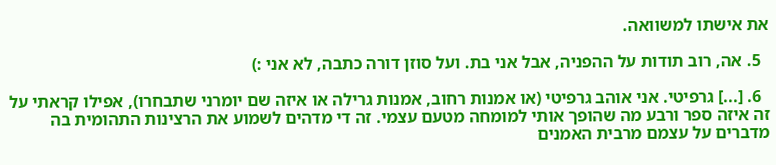את אישתו למשוואה.

  5. אה, רוב תודות על ההפניה, אבל אני בת. ועל סוזן דורה כתבה, לא אני :)

  6. [...] גרפיטי. אני אוהב גרפיטי (או אמנות רחוב, אמנות גרילה או איזה שם יומרני שתבחרו), אפילו קראתי על זה איזה ספר ורבע מה שהופך אותי למומחה מטעם עצמי. זה די מדהים לשמוע את הרצינות התהומית בה מדברים על עצמם מרבית האמנים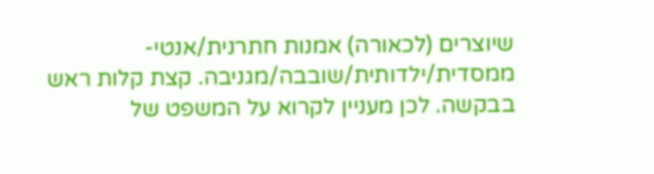שיוצרים (לכאורה) אמנות חתרנית/אנטי-ממסדית/ילדותית/שובבה/מגניבה. קצת קלות ראש בבקשה. לכן מעניין לקרוא על המשפט של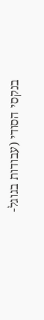בנקסי הסודי (עבודות בגוגל-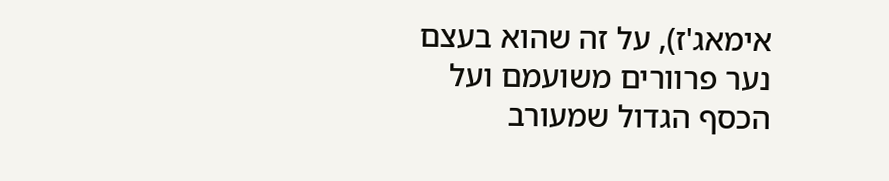אימאג'ז), על זה שהוא בעצם נער פרוורים משועמם ועל הכסף הגדול שמעורב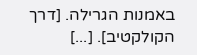באמנות הגרילה. [דרך הקולקטיב]. [...]